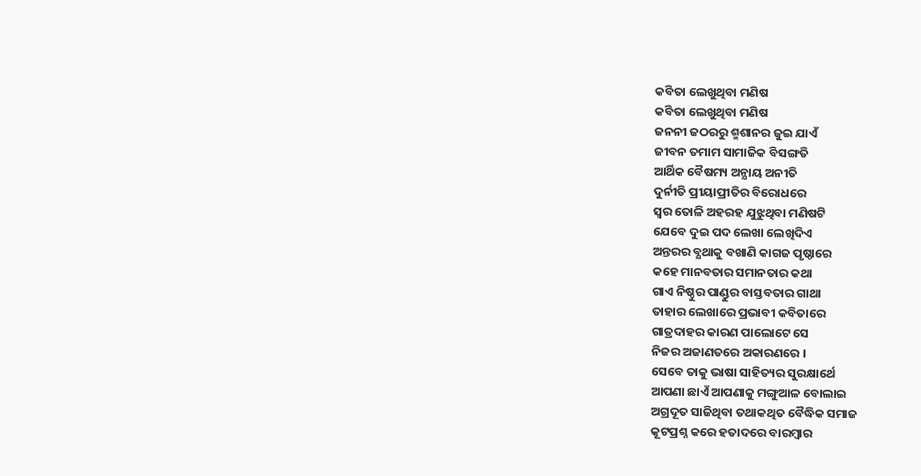କବିତା ଲେଖୁଥିବା ମଣିଷ
କବିତା ଲେଖୁଥିବା ମଣିଷ
ଜନନୀ ଜଠରରୁ ଶ୍ମଶାନର ଜୁଇ ଯାଏଁ
ଜୀବନ ତମାମ ସାମାଜିକ ବିସଙ୍ଗତି
ଆର୍ଥିକ ବୈଷମ୍ୟ ଅନ୍ଯାୟ ଅନୀତି
ଦୁର୍ନୀତି ପ୍ରୀୟାପ୍ରୀତିର ବିରୋଧରେ
ସ୍ୱର ତୋଳି ଅହରହ ଯୁଝୁଥିବା ମଣିଷଟି
ଯେବେ ଦୁଇ ପଦ ଲେଖା ଲେଖିଦିଏ
ଅନ୍ତରର ବ୍ଯଥାକୁ ବଖାଣି କାଗଜ ପୃଷ୍ଠାରେ
କହେ ମାନବତାର ସମାନତାର କଥା
ଗାଏ ନିଷ୍ଠୁର ପାଣ୍ଡୁର ବାସ୍ତବତାର ଗାଥା
ତାହାର ଲେଖାରେ ପ୍ରଭାବୀ କବିତାରେ
ଗାତ୍ରଦାହର କାରଣ ପାଲୋଟେ ସେ
ନିଜର ଅଜାଣତରେ ଅକାରଣରେ ।
ସେବେ ତାକୁ ଭାଷା ସାହିତ୍ୟର ସୁରକ୍ଷାର୍ଥେ
ଆପଣା ଛାଏଁ ଆପଣାକୁ ମଙ୍ଗୁଆଳ ବୋଲାଇ
ଅଗ୍ରଦୂତ ସାଜିଥିବା ତଥାକଥିତ ବୈଦ୍ଧିକ ସମାଜ
କୂଟପ୍ରଶ୍ନ କରେ ହତାଦରେ ବାରମ୍ବାର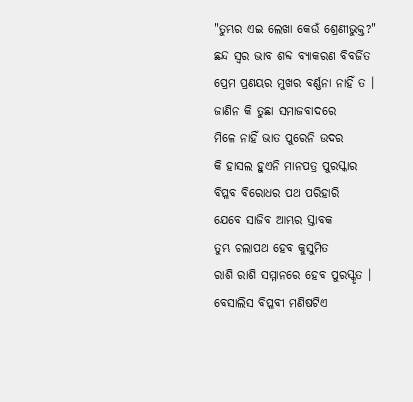"ତୁମ୍ଭର ଏଇ ଲେଖା କେଉଁ ଶ୍ରେଣୀଭୁକ୍ତ?"
ଛନ୍ଦ ସ୍ବର ଭାବ ଶବ୍ଦ ବ୍ଯାକରଣ ବିବର୍ଜିତ
ପ୍ରେମ ପ୍ରଣୟର ମୁଖର ବର୍ଣ୍ଣନା ନାହିଁ ତ ।
ଜାଣିନ କି ତୁଛା ସମାଜବାଦରେ
ମିଳେ ନାହିଁ ଭାତ ପୁରେନି ଉଦର
କି ହାସଲ ହୁଏନି ମାନପତ୍ର ପୁରସ୍କାର
ବିପ୍ଳବ ବିରୋଧର ପଥ ପରିହାରି
ଯେବେ ସାଜିବ ଆମ୍ଭର ସ୍ତାବକ
ତୁମ୍ଭ ଚଲାପଥ ହେବ କୁସୁମିତ
ରାଶି ରାଶି ସମ୍ମାନରେ ହେବ ପୁରସ୍କୃତ ।
ବେସାଲିସ ବିପ୍ଳବୀ ମଣିଷଟିଏ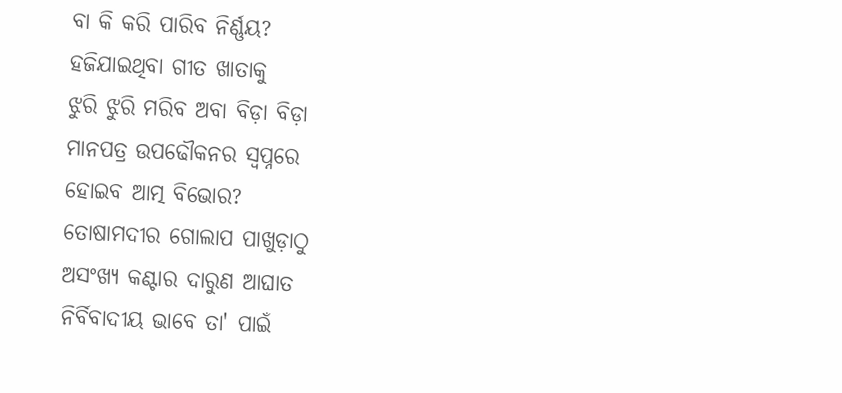ବା କି କରି ପାରିବ ନିର୍ଣ୍ଣୟ?
ହଜିଯାଇଥିବା ଗୀତ ଖାତାକୁ
ଝୁରି ଝୁରି ମରିବ ଅବା ବିଡ଼ା ବିଡ଼ା
ମାନପତ୍ର ଉପଢୌକନର ସ୍ବପ୍ନରେ
ହୋଇବ ଆତ୍ମ ବିଭୋର?
ତୋଷାମଦୀର ଗୋଲାପ ପାଖୁଡ଼ାଠୁ
ଅସଂଖ୍ୟ କଣ୍ଟାର ଦାରୁଣ ଆଘାତ
ନିର୍ବିବାଦୀୟ ଭାବେ ତା' ପାଇଁ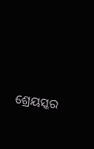ଶ୍ରେୟସ୍କର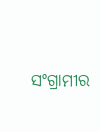ସଂଗ୍ରାମୀର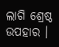ଲାଗି ଶ୍ରେଷ୍ଠ ଉପହାର ।